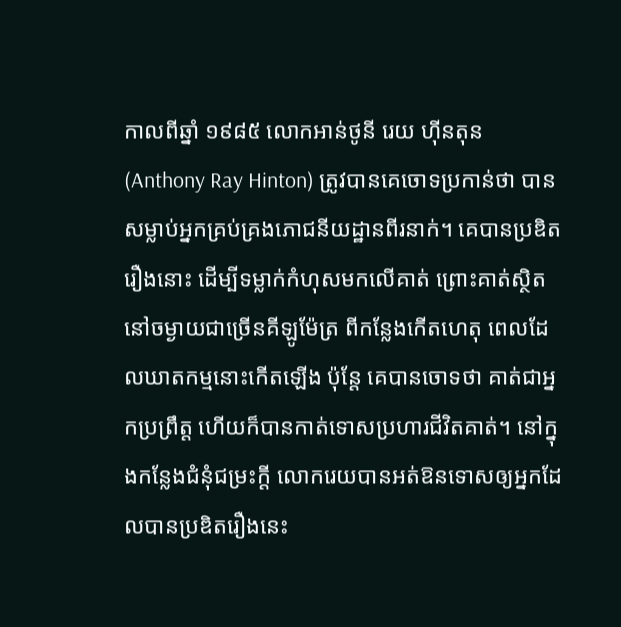កាលពីឆ្នាំ ១៩៨៥ លោកអាន់ថូនី រេយ ហ៊ីនតុន(Anthony Ray Hinton) ត្រូវបានគេចោទប្រកាន់ថា បានសម្លាប់អ្នកគ្រប់គ្រងភោជនីយដ្ឋានពីរនាក់។ គេបានប្រឌិតរឿងនោះ ដើម្បីទម្លាក់កំហុសមកលើគាត់ ព្រោះគាត់ស្ថិតនៅចម្ងាយជាច្រើនគីឡូម៉ែត្រ ពីកន្លែងកើតហេតុ ពេលដែលឃាតកម្មនោះកើតឡើង ប៉ុន្តែ គេបានចោទថា គាត់ជាអ្នកប្រព្រឹត្ត ហើយក៏បានកាត់ទោសប្រហារជីវិតគាត់។ នៅក្នុងកន្លែងជំនុំជម្រះក្តី លោករេយបានអត់ឱនទោសឲ្យអ្នកដែលបានប្រឌិតរឿងនេះ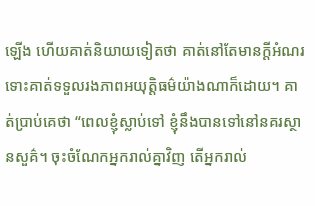ឡើង ហើយគាត់និយាយទៀតថា គាត់នៅតែមានក្តីអំណរ ទោះគាត់ទទួលរងភាពអយុត្តិធម៌យ៉ាងណាក៏ដោយ។ គាត់ប្រាប់គេថា “ពេលខ្ញុំស្លាប់ទៅ ខ្ញុំនឹងបានទៅនៅនគរស្ថានសួគ៌។ ចុះចំណែកអ្នករាល់គ្នាវិញ តើអ្នករាល់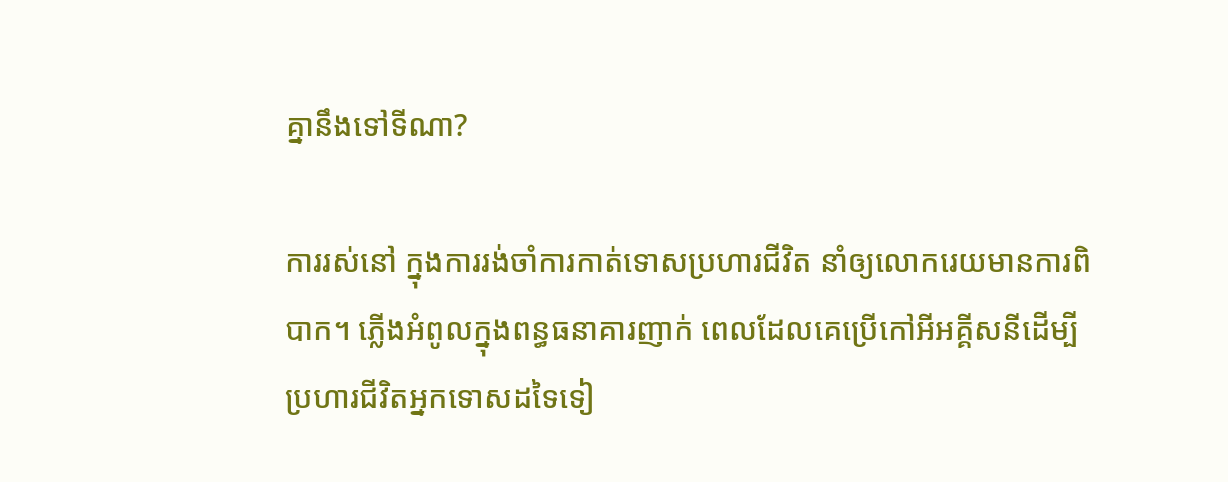គ្នានឹងទៅទីណា?

ការរស់នៅ ក្នុងការរង់ចាំការកាត់ទោសប្រហារជីវិត នាំឲ្យលោករេយមានការពិបាក។ ភ្លើងអំពូលក្នុងពន្ធធនាគារញាក់ ពេលដែលគេប្រើកៅអីអគ្គីសនីដើម្បីប្រហារជីវិតអ្នកទោសដទៃទៀ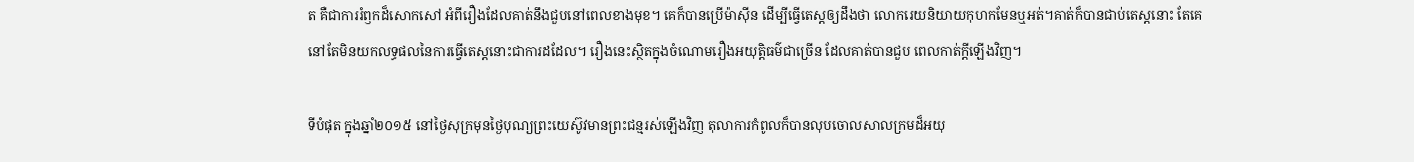ត គឺជាការរំឭកដ៏សោកសៅ អំពីរឿងដែលគាត់នឹងជួបនៅពេលខាងមុខ។ គេក៏បានប្រើម៉ាស៊ីន ដើម្បីធ្វើតេស្តឲ្យដឹងថា លោករេយនិយាយកុហកមែនឬអត់។គាត់ក៏បានជាប់តេស្តនោះ តែគេនៅតែមិនយកលទ្ធផលនៃការធ្វើតេស្តនោះជាការដដែល។ រឿងនេះស្ថិតក្នុងចំណោមរឿងអយុត្តិធម៌ជាច្រើន ដែលគាត់បានជួប ពេលកាត់ក្តីឡើងវិញ។

ទីបំផុត ក្នុងឆ្នាំ២០១៥ នៅថ្ងៃសុក្រមុនថ្ងៃបុណ្យព្រះយេស៊ូវមានព្រះជន្មរស់ឡើងវិញ តុលាការកំពូលក៏បានលុបចោលសាលក្រមដ៏អយុ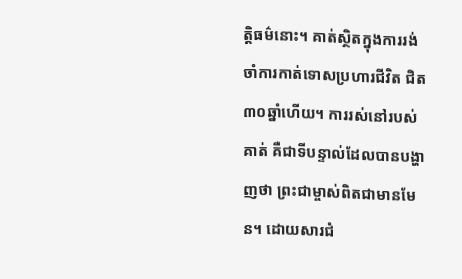ត្តិធម៌នោះ។ គាត់ស្ថិតក្នុងការរង់ចាំការកាត់ទោសប្រហារជីវិត ជិត៣០ឆ្នាំហើយ។ ការរស់នៅរបស់គាត់ គឺជាទីបន្ទាល់ដែលបានបង្ហាញថា ព្រះជាម្ចាស់ពិតជាមានមែន។ ដោយសារជំ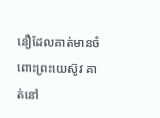នឿដែលគាត់មានចំពោះព្រះយេស៊ូវ គាត់នៅ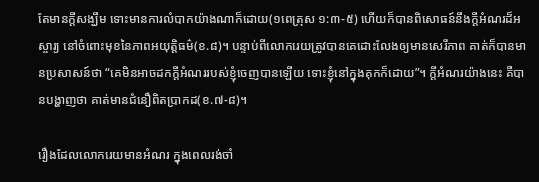តែមានក្តីសង្ឃឹម ទោះមានការលំបាកយ៉ាងណាក៏ដោយ(១ពេត្រុស ១:៣-៥) ហើយក៏បានពិសោធន៍នឹងក្តីអំណរដ៏អស្ចារ្យ នៅចំពោះមុខនៃភាពអយុត្តិធម៌(ខ.៨)។ បន្ទាប់ពីលោករេយត្រូវបានគេដោះលែងឲ្យមានសេរីភាព គាត់ក៏បានមានប្រសាសន៍ថា “គេមិនអាចដកក្តីអំណររបស់ខ្ញុំចេញបានឡើយ ទោះខ្ញុំនៅក្នុងគុកក៏ដោយ”។ ក្តីអំណរយ៉ាងនេះ គឺបានបង្ហាញថា គាត់មានជំនឿពិតប្រាកដ(ខ.៧-៨)។

រឿងដែលលោករេយមានអំណរ ក្នុងពេលរង់ចាំ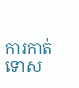ការកាត់ទោស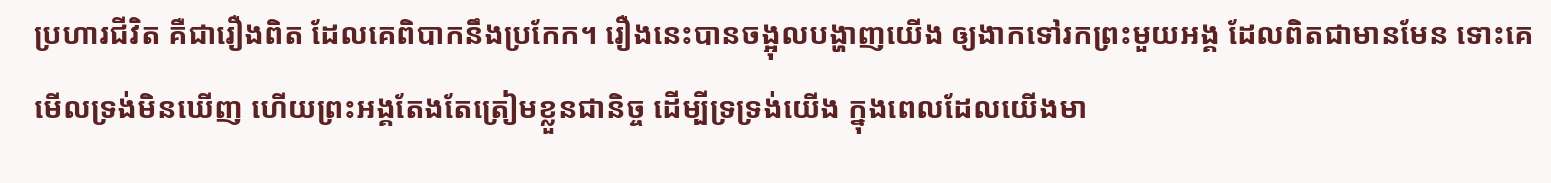ប្រហារជីវិត គឺជារឿងពិត ដែលគេពិបាកនឹងប្រកែក។ រឿងនេះបានចង្អុលបង្ហាញយើង ឲ្យងាកទៅរកព្រះមួយអង្គ ដែលពិតជាមានមែន ទោះគេមើលទ្រង់មិនឃើញ ហើយព្រះអង្គតែងតែត្រៀមខ្លួនជានិច្ច ដើម្បីទ្រទ្រង់យើង ក្នុងពេលដែលយើងមា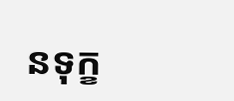នទុក្ខ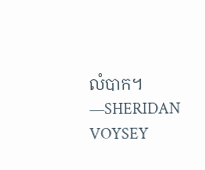លំបាក។ —SHERIDAN VOYSEY